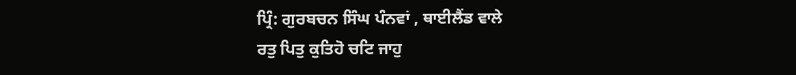ਪ੍ਰਿੰ: ਗੁਰਬਚਨ ਸਿੰਘ ਪੰਨਵਾਂ , ਥਾਈਲੈਂਡ ਵਾਲੇ
ਰਤੁ ਪਿਤੁ ਕੁਤਿਹੋ ਚਟਿ ਜਾਹੁ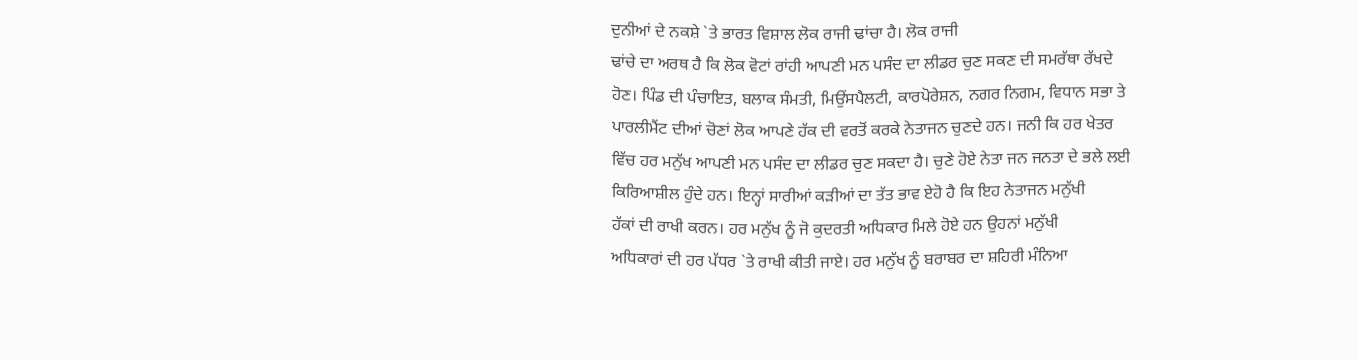ਦੁਨੀਆਂ ਦੇ ਨਕਸ਼ੇ `ਤੇ ਭਾਰਤ ਵਿਸ਼ਾਲ ਲੋਕ ਰਾਜੀ ਢਾਂਚਾ ਹੈ। ਲੋਕ ਰਾਜੀ
ਢਾਂਚੇ ਦਾ ਅਰਥ ਹੈ ਕਿ ਲੋਕ ਵੋਟਾਂ ਰਾਂਹੀ ਆਪਣੀ ਮਨ ਪਸੰਦ ਦਾ ਲੀਡਰ ਚੁਣ ਸਕਣ ਦੀ ਸਮਰੱਥਾ ਰੱਖਦੇ
ਹੋਣ। ਪਿੰਡ ਦੀ ਪੰਚਾਇਤ, ਬਲਾਕ ਸੰਮਤੀ, ਮਿਉਂਸਪੈਲਟੀ, ਕਾਰਪੋਰੇਸ਼ਨ, ਨਗਰ ਨਿਗਮ, ਵਿਧਾਨ ਸਭਾ ਤੇ
ਪਾਰਲੀਮੈਂਟ ਦੀਆਂ ਚੋਣਾਂ ਲੋਕ ਆਪਣੇ ਹੱਕ ਦੀ ਵਰਤੋਂ ਕਰਕੇ ਨੇਤਾਜਨ ਚੁਣਦੇ ਹਨ। ਜਨੀ ਕਿ ਹਰ ਖੇਤਰ
ਵਿੱਚ ਹਰ ਮਨੁੱਖ ਆਪਣੀ ਮਨ ਪਸੰਦ ਦਾ ਲੀਡਰ ਚੁਣ ਸਕਦਾ ਹੈ। ਚੁਣੇ ਹੋਏ ਨੇਤਾ ਜਨ ਜਨਤਾ ਦੇ ਭਲੇ ਲਈ
ਕਿਰਿਆਸ਼ੀਲ ਹੁੰਦੇ ਹਨ। ਇਨ੍ਹਾਂ ਸਾਰੀਆਂ ਕੜੀਆਂ ਦਾ ਤੱਤ ਭਾਵ ਏਹੋ ਹੈ ਕਿ ਇਹ ਨੇਤਾਜਨ ਮਨੁੱਖੀ
ਹੱਕਾਂ ਦੀ ਰਾਖੀ ਕਰਨ। ਹਰ ਮਨੁੱਖ ਨੂੰ ਜੋ ਕੁਦਰਤੀ ਅਧਿਕਾਰ ਮਿਲੇ ਹੋਏ ਹਨ ਉਹਨਾਂ ਮਨੁੱਖੀ
ਅਧਿਕਾਰਾਂ ਦੀ ਹਰ ਪੱਧਰ `ਤੇ ਰਾਖੀ ਕੀਤੀ ਜਾਏ। ਹਰ ਮਨੁੱਖ ਨੂੰ ਬਰਾਬਰ ਦਾ ਸ਼ਹਿਰੀ ਮੰਨਿਆ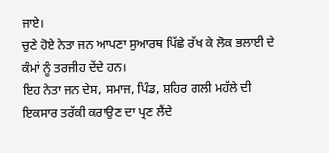ਜਾਏ।
ਚੁਣੇ ਹੋਏ ਨੇਤਾ ਜਨ ਆਪਣਾ ਸੁਆਰਥ ਪਿੱਛੇ ਰੱਖ ਕੇ ਲੋਕ ਭਲਾਈ ਦੇ ਕੰਮਾਂ ਨੂੰ ਤਰਜੀਹ ਦੇਂਦੇ ਹਨ।
ਇਹ ਨੇਤਾ ਜਨ ਦੇਸ, ਸਮਾਜ, ਪਿੰਡ, ਸ਼ਹਿਰ ਗਲੀ ਮਹੱਲੇ ਦੀ ਇਕਸਾਰ ਤਰੱਕੀ ਕਰਾਉਣ ਦਾ ਪ੍ਰਣ ਲੈਂਦੇ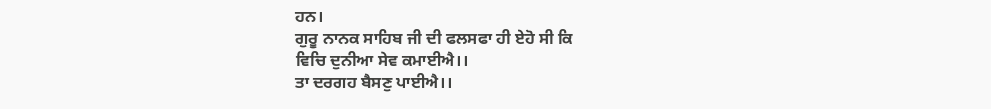ਹਨ।
ਗੁਰੂ ਨਾਨਕ ਸਾਹਿਬ ਜੀ ਦੀ ਫਲਸਫਾ ਹੀ ਏਹੋ ਸੀ ਕਿ
ਵਿਚਿ ਦੁਨੀਆ ਸੇਵ ਕਮਾਈਐ।।
ਤਾ ਦਰਗਹ ਬੈਸਣੁ ਪਾਈਐ।।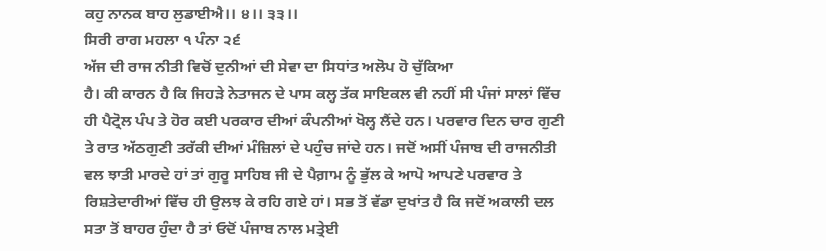ਕਹੁ ਨਾਨਕ ਬਾਹ ਲੁਡਾਈਐ।। ੪।। ੩੩।।
ਸਿਰੀ ਰਾਗ ਮਹਲਾ ੧ ਪੰਨਾ ੨੬
ਅੱਜ ਦੀ ਰਾਜ ਨੀਤੀ ਵਿਚੋਂ ਦੁਨੀਆਂ ਦੀ ਸੇਵਾ ਦਾ ਸਿਧਾਂਤ ਅਲੋਪ ਹੋ ਚੁੱਕਿਆ
ਹੈ। ਕੀ ਕਾਰਨ ਹੈ ਕਿ ਜਿਹੜੇ ਨੇਤਾਜਨ ਦੇ ਪਾਸ ਕਲ੍ਹ ਤੱਕ ਸਾਇਕਲ ਵੀ ਨਹੀਂ ਸੀ ਪੰਜਾਂ ਸਾਲਾਂ ਵਿੱਚ
ਹੀ ਪੈਟ੍ਰੋਲ ਪੰਪ ਤੇ ਹੋਰ ਕਈ ਪਰਕਾਰ ਦੀਆਂ ਕੰਪਨੀਆਂ ਖੋਲ੍ਹ ਲੈਂਦੇ ਹਨ। ਪਰਵਾਰ ਦਿਨ ਚਾਰ ਗੁਣੀ
ਤੇ ਰਾਤ ਅੱਠਗੁਣੀ ਤਰੱਕੀ ਦੀਆਂ ਮੰਜ਼ਿਲਾਂ ਦੇ ਪਹੁੰਚ ਜਾਂਦੇ ਹਨ। ਜਦੋਂ ਅਸੀਂ ਪੰਜਾਬ ਦੀ ਰਾਜਨੀਤੀ
ਵਲ ਝਾਤੀ ਮਾਰਦੇ ਹਾਂ ਤਾਂ ਗੁਰੂ ਸਾਹਿਬ ਜੀ ਦੇ ਪੈਗ਼ਾਮ ਨੂੰ ਭੁੱਲ ਕੇ ਆਪੋ ਆਪਣੇ ਪਰਵਾਰ ਤੇ
ਰਿਸ਼ਤੇਦਾਰੀਆਂ ਵਿੱਚ ਹੀ ਉਲਝ ਕੇ ਰਹਿ ਗਏ ਹਾਂ। ਸਭ ਤੋਂ ਵੱਡਾ ਦੁਖਾਂਤ ਹੈ ਕਿ ਜਦੋਂ ਅਕਾਲੀ ਦਲ
ਸਤਾ ਤੋਂ ਬਾਹਰ ਹੁੰਦਾ ਹੈ ਤਾਂ ਓਦੋਂ ਪੰਜਾਬ ਨਾਲ ਮਤ੍ਰੇਈ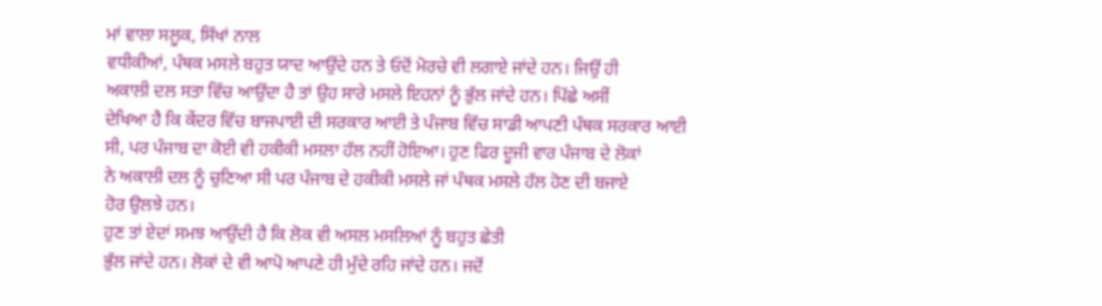ਮਾਂ ਵਾਲਾ ਸਲੂਕ, ਸਿੱਖਾਂ ਨਾਲ
ਵਧੀਕੀਆਂ, ਪੰਥਕ ਮਸਲੇ ਬਹੁਤ ਯਾਦ ਆਉਂਦੇ ਹਨ ਤੇ ਓਦੋਂ ਮੋਰਚੇ ਵੀ ਲਗਾਏ ਜਾਂਦੇ ਹਨ। ਜਿਉਂ ਹੀ
ਅਕਾਲੀ ਦਲ ਸਤਾ ਵਿੱਚ ਆਉਂਦਾ ਹੈ ਤਾਂ ਉਹ ਸਾਰੇ ਮਸਲੇ ਇਹਨਾਂ ਨੂੰ ਭੁੱਲ ਜਾਂਦੇ ਹਨ। ਪਿੱਛੇ ਅਸੀਂ
ਦੇਖਿਆ ਹੈ ਕਿ ਕੇਂਦਰ ਵਿੱਚ ਬਾਜਪਾਈ ਦੀ ਸਰਕਾਰ ਆਈ ਤੇ ਪੰਜਾਬ ਵਿੱਚ ਸਾਡੀ ਆਪਣੀ ਪੰਥਕ ਸਰਕਾਰ ਆਈ
ਸੀ, ਪਰ ਪੰਜਾਬ ਦਾ ਕੋਈ ਵੀ ਹਕੀਕੀ ਮਸਲਾ ਹੱਲ ਨਹੀਂ ਹੋਇਆ। ਹੁਣ ਫਿਰ ਦੂਜੀ ਵਾਰ ਪੰਜਾਬ ਦੇ ਲੋਕਾਂ
ਨੇ ਅਕਾਲੀ ਦਲ ਨੂੰ ਚੁਣਿਆ ਸੀ ਪਰ ਪੰਜਾਬ ਦੇ ਹਕੀਕੀ ਮਸਲੇ ਜਾਂ ਪੰਥਕ ਮਸਲੇ ਹੱਲ ਹੋਣ ਦੀ ਬਜਾਏ
ਹੋਰ ਉਲਝੇ ਹਨ।
ਹੁਣ ਤਾਂ ਏਦਾਂ ਸਮਝ ਆਉਂਦੀ ਹੈ ਕਿ ਲੋਕ ਵੀ ਅਸਲ ਮਸਲਿਆਂ ਨੂੰ ਬਹੁਤ ਛੇਤੀ
ਭੁੱਲ ਜਾਂਦੇ ਹਨ। ਲੋਕਾਂ ਦੇ ਵੀ ਆਪੋ ਆਪਣੇ ਹੀ ਮੁੱਦੇ ਰਹਿ ਜਾਂਦੇ ਹਨ। ਜਦੋਂ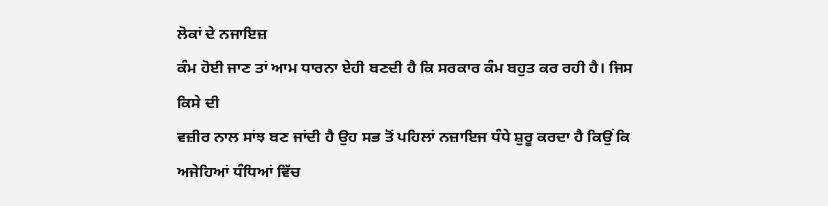ਲੋਕਾਂ ਦੇ ਨਜਾਇਜ਼
ਕੰਮ ਹੋਈ ਜਾਣ ਤਾਂ ਆਮ ਧਾਰਨਾ ਏਹੀ ਬਣਦੀ ਹੈ ਕਿ ਸਰਕਾਰ ਕੰਮ ਬਹੁਤ ਕਰ ਰਹੀ ਹੈ। ਜਿਸ ਕਿਸੇ ਦੀ
ਵਜ਼ੀਰ ਨਾਲ ਸਾਂਝ ਬਣ ਜਾਂਦੀ ਹੈ ਉਹ ਸਭ ਤੋਂ ਪਹਿਲਾਂ ਨਜ਼ਾਇਜ ਧੰਧੇ ਸ਼ੁਰੂ ਕਰਦਾ ਹੈ ਕਿਉਂ ਕਿ
ਅਜੇਹਿਆਂ ਧੰਧਿਆਂ ਵਿੱਚ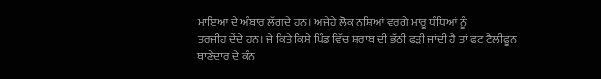ਮਾਇਆ ਦੇ ਅੰਬਾਰ ਲੱਗਦੇ ਹਨ। ਅਜੇਹੇ ਲੋਕ ਨਸ਼ਿਆਂ ਵਰਗੇ ਮਾਰੂ ਧੰਧਿਆਂ ਨੂੰ
ਤਰਜੀਹ ਦੇਂਦੇ ਹਨ। ਜੇ ਕਿਤੇ ਕਿਸੇ ਪਿੰਡ ਵਿੱਚ ਸ਼ਰਾਬ ਦੀ ਭੱਠੀ ਫੜੀ ਜਾਂਦੀ ਹੈ ਤਾਂ ਫਟ ਟੈਲੀਫੂਨ
ਥਾਣੇਦਾਰ ਦੇ ਕੰਨ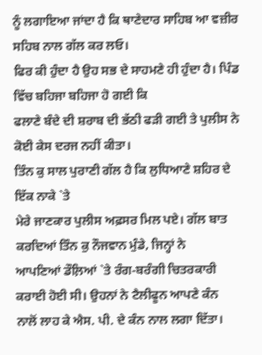ਨੂੰ ਲਗਾਇਆ ਜਾਂਦਾ ਹੈ ਕਿ ਥਾਣੇਦਾਰ ਸਾਹਿਬ ਆ ਵਜ਼ੀਰ ਸਹਿਬ ਨਾਲ ਗੱਲ ਕਰ ਲਓ।
ਫਿਰ ਕੀ ਹੁੰਦਾ ਹੈ ਉਹ ਸਭ ਦੇ ਸਾਹਮਣੇ ਹੀ ਹੁੰਦਾ ਹੈ। ਪਿੰਡ ਵਿੱਚ ਬਹਿਜਾ ਬਹਿਜਾ ਹੋ ਗਈ ਕਿ
ਫਲਾਣੇ ਬੰਦੇ ਦੀ ਸ਼ਰਾਬ ਦੀ ਭੱਠੀ ਫੜੀ ਗਈ ਤੇ ਪੁਲੀਸ ਨੇ ਕੋਈ ਕੇਸ ਦਰਜ ਨਹੀਂ ਕੀਤਾ।
ਤਿੰਨ ਕੁ ਸਾਲ ਪੁਰਾਣੀ ਗੱਲ ਹੈ ਕਿ ਲੁਧਿਆਣੇ ਸ਼ਹਿਰ ਦੇ ਇੱਕ ਨਾਕੇ `ਤੇ
ਮੇਰੇ ਜਾਣਕਾਰ ਪੁਲੀਸ ਅਫ਼ਸਰ ਮਿਲ ਪਏ। ਗੱਲ ਬਾਤ ਕਰਦਿਆਂ ਤਿੰਨ ਕੁ ਨੌਜਵਾਨ ਮੁੰਡੇ, ਜਿਨ੍ਹਾਂ ਨੇ
ਆਪਣਿਆਂ ਡੌਲ਼ਿਆਂ `ਤੇ ਰੰਗ-ਬਰੰਗੀ ਚਿਤਰਕਾਰੀ ਕਰਾਈ ਹੋਈ ਸੀ। ਉਹਨਾਂ ਨੇ ਟੈਲੀਫੂਨ ਆਪਣੇ ਕੰਨ
ਨਾਲੋਂ ਲਾਹ ਕੇ ਐਸ. ਪੀ. ਦੇ ਕੰਨ ਨਾਲ ਲਗਾ ਦਿੱਤਾ।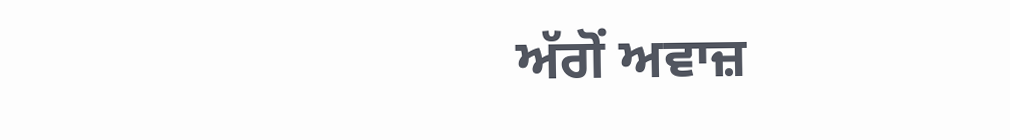ਅੱਗੋਂ ਅਵਾਜ਼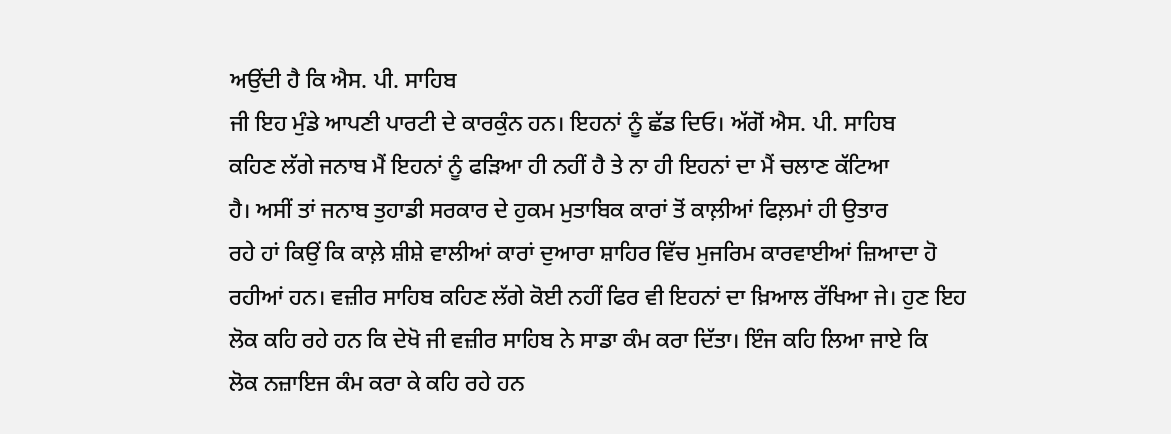ਅਉਂਦੀ ਹੈ ਕਿ ਐਸ. ਪੀ. ਸਾਹਿਬ
ਜੀ ਇਹ ਮੁੰਡੇ ਆਪਣੀ ਪਾਰਟੀ ਦੇ ਕਾਰਕੁੰਨ ਹਨ। ਇਹਨਾਂ ਨੂੰ ਛੱਡ ਦਿਓ। ਅੱਗੋਂ ਐਸ. ਪੀ. ਸਾਹਿਬ
ਕਹਿਣ ਲੱਗੇ ਜਨਾਬ ਮੈਂ ਇਹਨਾਂ ਨੂੰ ਫੜਿਆ ਹੀ ਨਹੀਂ ਹੈ ਤੇ ਨਾ ਹੀ ਇਹਨਾਂ ਦਾ ਮੈਂ ਚਲਾਣ ਕੱਟਿਆ
ਹੈ। ਅਸੀਂ ਤਾਂ ਜਨਾਬ ਤੁਹਾਡੀ ਸਰਕਾਰ ਦੇ ਹੁਕਮ ਮੁਤਾਬਿਕ ਕਾਰਾਂ ਤੋਂ ਕਾਲ਼ੀਆਂ ਫਿਲ਼ਮਾਂ ਹੀ ਉਤਾਰ
ਰਹੇ ਹਾਂ ਕਿਉਂ ਕਿ ਕਾਲ਼ੇ ਸ਼ੀਸ਼ੇ ਵਾਲੀਆਂ ਕਾਰਾਂ ਦੁਆਰਾ ਸ਼ਾਹਿਰ ਵਿੱਚ ਮੁਜਰਿਮ ਕਾਰਵਾਈਆਂ ਜ਼ਿਆਦਾ ਹੋ
ਰਹੀਆਂ ਹਨ। ਵਜ਼ੀਰ ਸਾਹਿਬ ਕਹਿਣ ਲੱਗੇ ਕੋਈ ਨਹੀਂ ਫਿਰ ਵੀ ਇਹਨਾਂ ਦਾ ਖ਼ਿਆਲ ਰੱਖਿਆ ਜੇ। ਹੁਣ ਇਹ
ਲੋਕ ਕਹਿ ਰਹੇ ਹਨ ਕਿ ਦੇਖੋ ਜੀ ਵਜ਼ੀਰ ਸਾਹਿਬ ਨੇ ਸਾਡਾ ਕੰਮ ਕਰਾ ਦਿੱਤਾ। ਇੰਜ ਕਹਿ ਲਿਆ ਜਾਏ ਕਿ
ਲੋਕ ਨਜ਼ਾਇਜ ਕੰਮ ਕਰਾ ਕੇ ਕਹਿ ਰਹੇ ਹਨ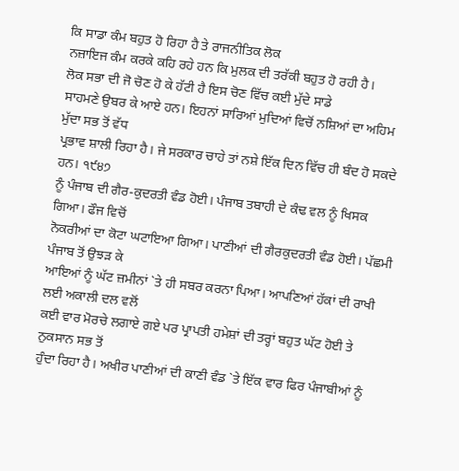ਕਿ ਸਾਡਾ ਕੰਮ ਬਹੁਤ ਹੋ ਰਿਹਾ ਹੈ ਤੇ ਰਾਜਨੀਤਿਕ ਲੋਕ
ਨਜ਼ਾਇਜ ਕੰਮ ਕਰਕੇ ਕਹਿ ਰਹੇ ਹਨ ਕਿ ਮੁਲਕ ਦੀ ਤਰੱਕੀ ਬਹੁਤ ਹੋ ਰਹੀ ਹੈ।
ਲੋਕ ਸਭਾ ਦੀ ਜੋ ਚੋਣ ਹੋ ਕੇ ਹੱਟੀ ਹੈ ਇਸ ਚੋਣ ਵਿੱਚ ਕਈ ਮੁੱਦੇ ਸਾਡੇ
ਸਾਹਮਣੇ ਉਬਰ ਕੇ ਆਏ ਹਨ। ਇਹਨਾਂ ਸਾਰਿਆਂ ਮੁਦਿਆਂ ਵਿਚੋਂ ਨਸ਼ਿਆਂ ਦਾ ਅਹਿਮ ਮੁੱਦਾ ਸਭ ਤੋਂ ਵੱਧ
ਪ੍ਰਭਾਵ ਸ਼ਾਲੀ ਰਿਹਾ ਹੈ। ਜੇ ਸਰਕਾਰ ਚਾਹੇ ਤਾਂ ਨਸ਼ੇ ਇੱਕ ਦਿਨ ਵਿੱਚ ਹੀ ਬੰਦ ਹੋ ਸਕਦੇ ਹਨ। ੧੯੪੭
ਨੂੰ ਪੰਜਾਬ ਦੀ ਗੈਰ-ਕੁਦਰਤੀ ਵੰਡ ਹੋਈ। ਪੰਜਾਬ ਤਬਾਹੀ ਦੇ ਕੰਢ ਵਲ ਨੂੰ ਖਿਸਕ ਗਿਆ। ਫੌਜ ਵਿਚੋਂ
ਨੋਕਰੀਆਂ ਦਾ ਕੋਟਾ ਘਟਾਇਆ ਗਿਆ। ਪਾਣੀਆਂ ਦੀ ਗੈਰਕੁਦਰਤੀ ਵੰਡ ਹੋਈ। ਪੱਛਮੀ ਪੰਜਾਬ ਤੋਂ ਉਝੜ ਕੇ
ਆਇਆਂ ਨੂੰ ਘੱਟ ਜ਼ਮੀਨਾਂ `ਤੇ ਹੀ ਸਬਰ ਕਰਨਾ ਪਿਆ। ਆਪਣਿਆਂ ਹੱਕਾਂ ਦੀ ਰਾਖੀ ਲਈ ਅਕਾਲੀ ਦਲ ਵਲੋਂ
ਕਈ ਵਾਰ ਮੋਰਚੇ ਲਗਾਏ ਗਏ ਪਰ ਪ੍ਰਾਪਤੀ ਹਮੇਸ਼ਾਂ ਦੀ ਤਰ੍ਹਾਂ ਬਹੁਤ ਘੱਟ ਹੋਈ ਤੇ ਨੁਕਸਾਨ ਸਭ ਤੋਂ
ਹੁੰਦਾ ਰਿਹਾ ਹੈ। ਅਖੀਰ ਪਾਣੀਆਂ ਦੀ ਕਾਣੀ ਵੰਡ `ਤੇ ਇੱਕ ਵਾਰ ਫਿਰ ਪੰਜਾਬੀਆਂ ਨੂੰ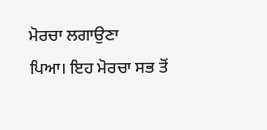ਮੋਰਚਾ ਲਗਾਉਣਾ
ਪਿਆ। ਇਹ ਮੋਰਚਾ ਸਭ ਤੋਂ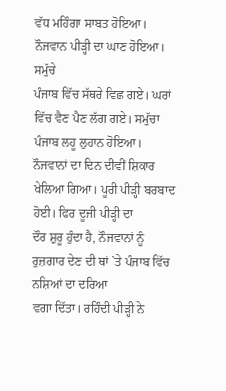ਵੱਧ ਮਹਿੰਗਾ ਸਾਬਤ ਹੋਇਆ। ਨੌਜਵਾਨ ਪੀੜ੍ਹੀ ਦਾ ਘਾਣ ਹੋਇਆ। ਸਮੁੱਚੇ
ਪੰਜਾਬ ਵਿੱਚ ਸੱਥਰੇ ਵਿਛ ਗਏ। ਘਰਾਂ ਵਿੱਚ ਵੈਣ ਪੈਣ ਲੱਗ ਗਏ। ਸਮੁੱਚਾ ਪੰਜਾਬ ਲਹੂ ਲੁਹਾਨ ਹੋਇਆ।
ਨੌਜਵਾਨਾਂ ਦਾ ਦਿਨ ਦੀਵੀਂ ਸ਼ਿਕਾਰ ਖੇਲਿਆ ਗਿਆ। ਪੂਰੀ ਪੀੜ੍ਹੀ ਬਰਬਾਦ ਹੋਈ। ਫਿਰ ਦੂਜੀ ਪੀੜ੍ਹੀ ਦਾ
ਦੌਰ ਸ਼ੁਰੂ ਹੁੰਦਾ ਹੈ, ਨੌਜਵਾਨਾਂ ਨੂੰ ਰੁਜ਼ਗਾਰ ਦੇਣ ਦੀ ਥਾਂ `ਤੇ ਪੰਜਾਬ ਵਿੱਚ ਨਸ਼ਿਆਂ ਦਾ ਦਰਿਆ
ਵਗਾ ਦਿੱਤਾ। ਰਹਿੰਦੀ ਪੀੜ੍ਹੀ ਨੇ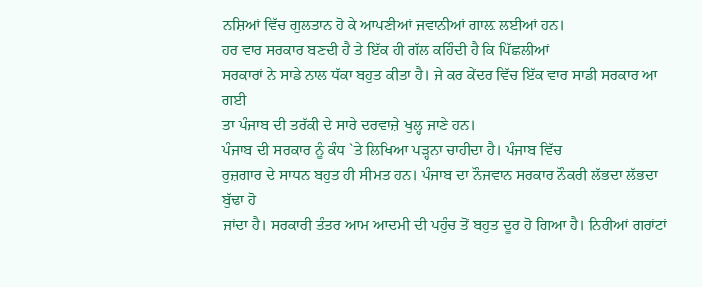ਨਸ਼ਿਆਂ ਵਿੱਚ ਗੁਲਤਾਨ ਹੋ ਕੇ ਆਪਣੀਆਂ ਜਵਾਨੀਆਂ ਗਾਲ਼ ਲਈਆਂ ਹਨ।
ਹਰ ਵਾਰ ਸਰਕਾਰ ਬਣਦੀ ਹੈ ਤੇ ਇੱਕ ਹੀ ਗੱਲ ਕਹਿੰਦੀ ਹੈ ਕਿ ਪਿੱਛਲੀਆਂ
ਸਰਕਾਰਾਂ ਨੇ ਸਾਡੇ ਨਾਲ ਧੱਕਾ ਬਹੁਤ ਕੀਤਾ ਹੈ। ਜੇ ਕਰ ਕੇਂਦਰ ਵਿੱਚ ਇੱਕ ਵਾਰ ਸਾਡੀ ਸਰਕਾਰ ਆ ਗਈ
ਤਾ ਪੰਜਾਬ ਦੀ ਤਰੱਕੀ ਦੇ ਸਾਰੇ ਦਰਵਾਜ਼ੇ ਖੁਲ੍ਹ ਜਾਣੇ ਹਨ।
ਪੰਜਾਬ ਦੀ ਸਰਕਾਰ ਨੂੰ ਕੰਧ `ਤੇ ਲਿਖਿਆ ਪੜ੍ਹਨਾ ਚਾਹੀਦਾ ਹੈ। ਪੰਜਾਬ ਵਿੱਚ
ਰੁਜ਼ਗਾਰ ਦੇ ਸਾਧਨ ਬਹੁਤ ਹੀ ਸੀਮਤ ਹਨ। ਪੰਜਾਬ ਦਾ ਨੌਜਵਾਨ ਸਰਕਾਰ ਨੌਕਰੀ ਲੱਭਦਾ ਲੱਭਦਾ ਬੁੱਢਾ ਹੋ
ਜਾਂਦਾ ਹੈ। ਸਰਕਾਰੀ ਤੰਤਰ ਆਮ ਆਦਮੀ ਦੀ ਪਹੁੰਚ ਤੋਂ ਬਹੁਤ ਦੂਰ ਹੋ ਗਿਆ ਹੈ। ਨਿਰੀਆਂ ਗਰਾਂਟਾਂ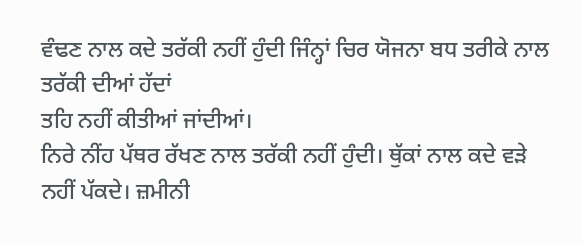ਵੰਢਣ ਨਾਲ ਕਦੇ ਤਰੱਕੀ ਨਹੀਂ ਹੁੰਦੀ ਜਿੰਨ੍ਹਾਂ ਚਿਰ ਯੋਜਨਾ ਬਧ ਤਰੀਕੇ ਨਾਲ ਤਰੱਕੀ ਦੀਆਂ ਹੱਦਾਂ
ਤਹਿ ਨਹੀਂ ਕੀਤੀਆਂ ਜਾਂਦੀਆਂ।
ਨਿਰੇ ਨੀਂਹ ਪੱਥਰ ਰੱਖਣ ਨਾਲ ਤਰੱਕੀ ਨਹੀਂ ਹੁੰਦੀ। ਥੁੱਕਾਂ ਨਾਲ ਕਦੇ ਵੜੇ
ਨਹੀਂ ਪੱਕਦੇ। ਜ਼ਮੀਨੀ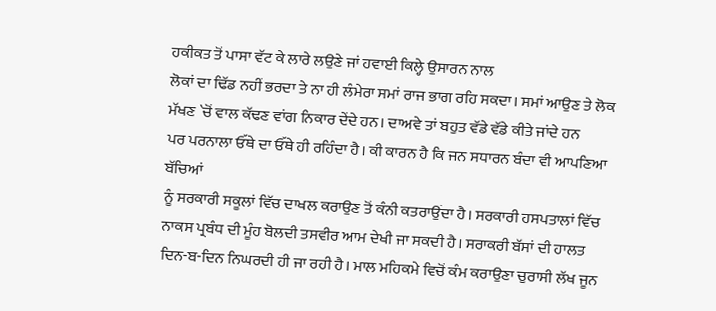ਹਕੀਕਤ ਤੋਂ ਪਾਸਾ ਵੱਟ ਕੇ ਲਾਰੇ ਲਉਣੇ ਜਾਂ ਹਵਾਈ ਕਿਲ੍ਹੇ ਉਸਾਰਨ ਨਾਲ
ਲੋਕਾਂ ਦਾ ਢਿੱਡ ਨਹੀਂ ਭਰਦਾ ਤੇ ਨਾ ਹੀ ਲੰਮੇਰਾ ਸਮਾਂ ਰਾਜ ਭਾਗ ਰਹਿ ਸਕਦਾ। ਸਮਾਂ ਆਉਣ ਤੇ ਲੋਕ
ਮੱਖਣ `ਚੋਂ ਵਾਲ ਕੱਢਣ ਵਾਂਗ ਨਿਕਾਰ ਦੇਂਦੇ ਹਨ। ਦਾਅਵੇ ਤਾਂ ਬਹੁਤ ਵੱਡੇ ਵੱਡੇ ਕੀਤੇ ਜਾਂਦੇ ਹਨ
ਪਰ ਪਰਨਾਲਾ ਓੱਥੇ ਦਾ ਓੱਥੇ ਹੀ ਰਹਿੰਦਾ ਹੈ। ਕੀ ਕਾਰਨ ਹੈ ਕਿ ਜਨ ਸਧਾਰਨ ਬੰਦਾ ਵੀ ਆਪਣਿਆ ਬੱਚਿਆਂ
ਨੂੰ ਸਰਕਾਰੀ ਸਕੂਲਾਂ ਵਿੱਚ ਦਾਖਲ ਕਰਾਉਣ ਤੋਂ ਕੰਨੀ ਕਤਰਾਉਂਦਾ ਹੈ। ਸਰਕਾਰੀ ਹਸਪਤਾਲਾਂ ਵਿੱਚ
ਨਾਕਸ ਪ੍ਰਬੰਧ ਦੀ ਮੂੰਹ ਬੋਲਦੀ ਤਸਵੀਰ ਆਮ ਦੇਖੀ ਜਾ ਸਕਦੀ ਹੈ। ਸਰਾਕਰੀ ਬੱਸਾਂ ਦੀ ਹਾਲਤ
ਦਿਨ-ਬ-ਦਿਨ ਨਿਘਰਦੀ ਹੀ ਜਾ ਰਹੀ ਹੈ। ਮਾਲ ਮਹਿਕਮੇ ਵਿਚੋਂ ਕੰਮ ਕਰਾਉਣਾ ਚੁਰਾਸੀ ਲੱਖ ਜੂਨ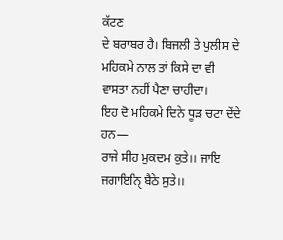ਕੱਟਣ
ਦੇ ਬਰਾਬਰ ਹੈ। ਬਿਜਲੀ ਤੇ ਪੁਲੀਸ ਦੇ ਮਹਿਕਮੇ ਨਾਲ ਤਾਂ ਕਿਸੇ ਦਾ ਵੀ ਵਾਸਤਾ ਨਹੀਂ ਪੈਣਾ ਚਾਹੀਦਾ।
ਇਹ ਦੋ ਮਹਿਕਮੇ ਦਿਨੇ ਧੂੜ ਚਟਾ ਦੇਂਦੇ ਹਨ—
ਰਾਜੇ ਸੀਹ ਮੁਕਦਮ ਕੁਤੇ।। ਜਾਇ ਜਗਾਇਨਿੑ ਬੈਠੇ ਸੁਤੇ।।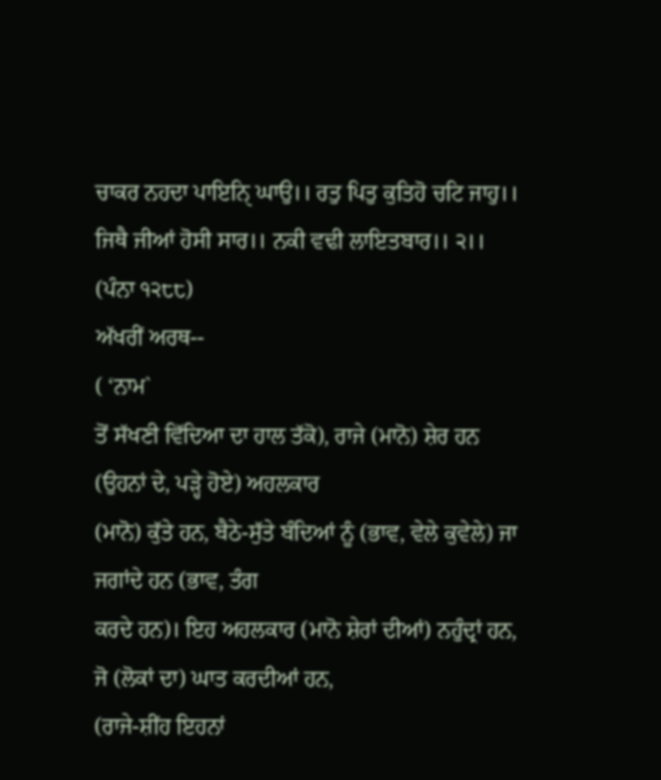ਚਾਕਰ ਨਹਦਾ ਪਾਇਨਿੑ ਘਾਉ।। ਰਤੁ ਪਿਤੁ ਕੁਤਿਹੋ ਚਟਿ ਜਾਹੁ।।
ਜਿਥੈ ਜੀਆਂ ਹੋਸੀ ਸਾਰ।। ਨਕੀ ਵਢੀ ਲਾਇਤਬਾਰ।। ੨।।
(ਪੰਨਾ ੧੨੮੮)
ਅੱਖਰੀਂ ਅਰਥ--
( ‘ਨਾਮ`
ਤੋਂ ਸੱਖਣੀ ਵਿੱਦਿਆ ਦਾ ਹਾਲ ਤੱਕੋ), ਰਾਜੇ (ਮਾਨੋ) ਸ਼ੇਰ ਹਨ (ਉਹਨਾਂ ਦੇ, ਪੜ੍ਹੇ ਹੋਏ) ਅਹਲਕਾਰ
(ਮਾਨੋ) ਕੁੱਤੇ ਹਨ, ਬੈਠੇ-ਸੁੱਤੇ ਬੰਦਿਆਂ ਨੂੰ (ਭਾਵ, ਵੇਲੇ ਕੁਵੇਲੇ) ਜਾ ਜਗਾਂਦੇ ਹਨ (ਭਾਵ, ਤੰਗ
ਕਰਦੇ ਹਨ)। ਇਹ ਅਹਲਕਾਰ (ਮਾਨੋ ਸ਼ੇਰਾਂ ਦੀਆਂ) ਨਹੁੰਦ੍ਰਾਂ ਹਨ, ਜੋ (ਲੋਕਾਂ ਦਾ) ਘਾਤ ਕਰਦੀਆਂ ਹਨ,
(ਰਾਜੇ-ਸ਼ੀਂਹ ਇਹਨਾਂ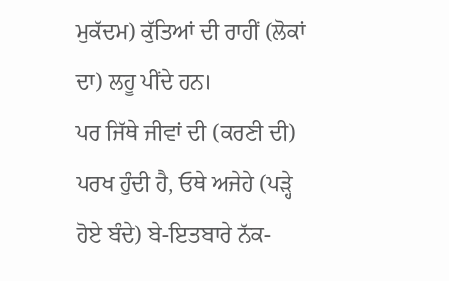ਮੁਕੱਦਮ) ਕੁੱਤਿਆਂ ਦੀ ਰਾਹੀਂ (ਲੋਕਾਂ ਦਾ) ਲਹੂ ਪੀਂਦੇ ਹਨ।
ਪਰ ਜਿੱਥੇ ਜੀਵਾਂ ਦੀ (ਕਰਣੀ ਦੀ) ਪਰਖ ਹੁੰਦੀ ਹੈ, ਓਥੇ ਅਜੇਹੇ (ਪੜ੍ਹੇ
ਹੋਏ ਬੰਦੇ) ਬੇ-ਇਤਬਾਰੇ ਨੱਕ-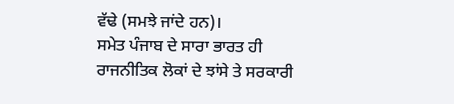ਵੱਢੇ (ਸਮਝੇ ਜਾਂਦੇ ਹਨ)।
ਸਮੇਤ ਪੰਜਾਬ ਦੇ ਸਾਰਾ ਭਾਰਤ ਹੀ ਰਾਜਨੀਤਿਕ ਲੋਕਾਂ ਦੇ ਝਾਂਸੇ ਤੇ ਸਰਕਾਰੀ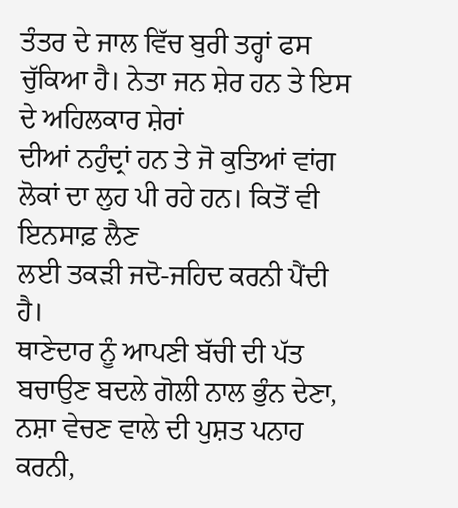ਤੰਤਰ ਦੇ ਜਾਲ ਵਿੱਚ ਬੁਰੀ ਤਰ੍ਹਾਂ ਫਸ ਚੁੱਕਿਆ ਹੈ। ਨੇਤਾ ਜਨ ਸ਼ੇਰ ਹਨ ਤੇ ਇਸ ਦੇ ਅਹਿਲਕਾਰ ਸ਼ੇਰਾਂ
ਦੀਆਂ ਨਹੁੰਦ੍ਰਾਂ ਹਨ ਤੇ ਜੋ ਕੁਤਿਆਂ ਵਾਂਗ ਲੋਕਾਂ ਦਾ ਲੁਹ ਪੀ ਰਹੇ ਹਨ। ਕਿਤੋਂ ਵੀ ਇਨਸਾਫ਼ ਲੈਣ
ਲਈ ਤਕੜੀ ਜਦੋ-ਜਹਿਦ ਕਰਨੀ ਪੈਂਦੀ ਹੈ।
ਥਾਣੇਦਾਰ ਨੂੰ ਆਪਣੀ ਬੱਚੀ ਦੀ ਪੱਤ ਬਚਾਉਣ ਬਦਲੇ ਗੋਲੀ ਨਾਲ ਭੁੰਨ ਦੇਣਾ,
ਨਸ਼ਾ ਵੇਚਣ ਵਾਲੇ ਦੀ ਪੁਸ਼ਤ ਪਨਾਹ ਕਰਨੀ,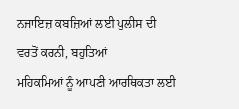ਨਜਾਇਜ਼ ਕਬਜ਼ਿਆਂ ਲਈ ਪੁਲੀਸ ਦੀ ਵਰਤੋਂ ਕਰਨੀ, ਬਹੁਤਿਆਂ
ਮਹਿਕਮਿਆਂ ਨੂੰ ਆਪਣੀ ਆਰਥਿਕਤਾ ਲਈ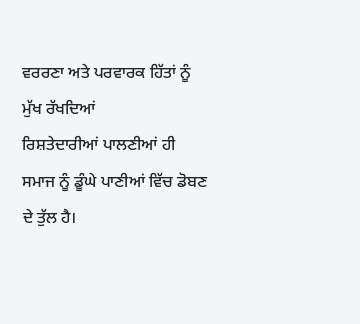ਵਰਰਣਾ ਅਤੇ ਪਰਵਾਰਕ ਹਿੱਤਾਂ ਨੂੰ ਮੁੱਖ ਰੱਖਦਿਆਂ
ਰਿਸ਼ਤੇਦਾਰੀਆਂ ਪਾਲਣੀਆਂ ਹੀ ਸਮਾਜ ਨੂੰ ਡੂੰਘੇ ਪਾਣੀਆਂ ਵਿੱਚ ਡੋਬਣ ਦੇ ਤੁੱਲ ਹੈ।